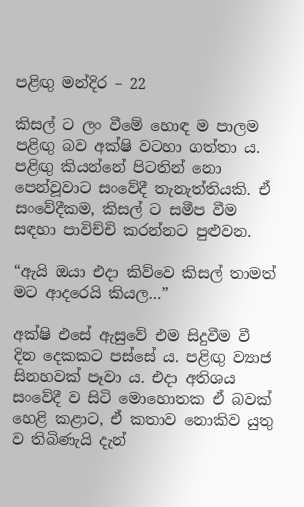පළිඟු මන්දිර – 22

කිසල් ට ලං වීමේ හොඳ ම පාලම පළිඟු බව අක්ෂි වටහා ගත්තා ය. පළිඟු කියන්නේ පිටතින් නො පෙන්වූවාට සංවේදී තැනැත්තියකි. ඒ සංවේදීකම, කිසල් ට සමීප වීම සඳහා පාවිච්චි කරන්නට පුළුවන.

“ඇයි ඔයා එදා කිව්වෙ කිසල් තාමත් මට ආදරෙයි කියල…”

අක්ෂි එසේ ඇසුවේ එම සිදුවීම වී දින දෙකකට පස්සේ ය. පළිඟු ව්‍යාජ සිනහවක් පෑවා ය. එදා අතිශය සංවේදී ව සිටි මොහොතක ඒ බවක් හෙළි කළාට, ඒ කතාව නොකිව යුතු ව තිබිණැයි දැන්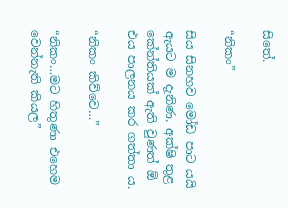සිතේ.

“නිකං”

සිය සිනහව මෝඩ පාට යයි ඇයට ම දැනිණ. අක්ෂි තුළ කේන්තියක් ඇති වුණත් ඕ එය පාලනය කර ගත්තා ය.

“නිකං කිව්වෙ…”

“නිකං…මට හිතුණා එහෙම වෙන්නැති කියල”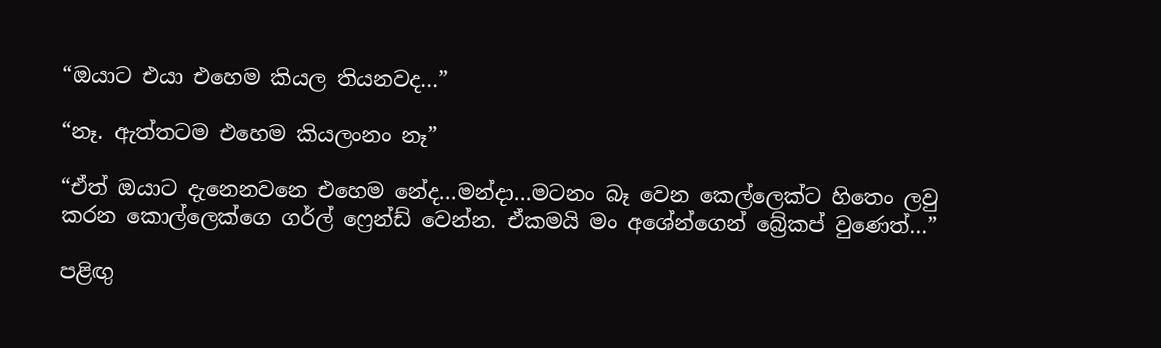“ඔයාට එයා එහෙම කියල තියනවද…”

“නෑ. ඇත්තටම එහෙම කියලංනං නෑ”

“ඒත් ඔයාට දැනෙනවනෙ එහෙම නේද…මන්දා…මටනං බෑ වෙන කෙල්ලෙක්ට හිතෙං ලවු කරන කොල්ලෙක්ගෙ ගර්ල් ෆ්‍රෙන්ඩ් වෙන්න. ඒකමයි මං අශේන්ගෙන් බ්‍රේකප් වුණෙත්…”

පළිඟු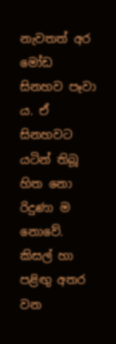නැවතත් අර මෝඩ සිනහව පෑවා ය. ඒ සිනහවට යටින් තිබූ හිත නො රිදුණා ම නොවේ. කිසල් හා පළිඟු අතර වන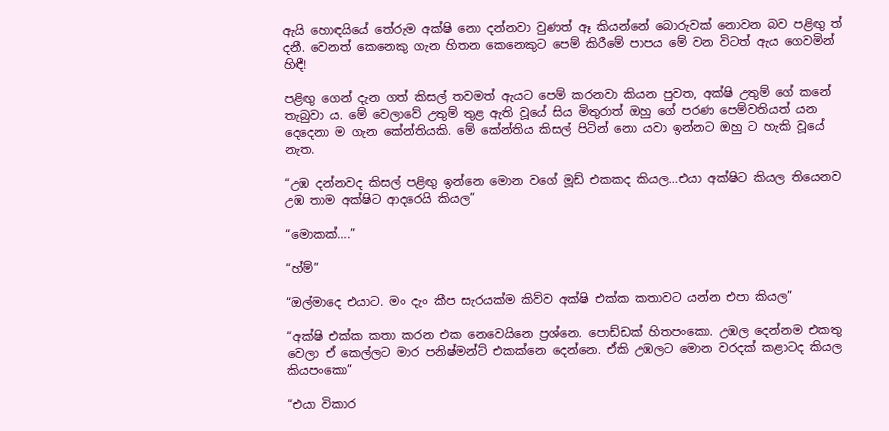ඇයි හොඳයියේ තේරුම අක්ෂි නො දන්නවා වුණත් ඈ කියන්නේ බොරුවක් නොවන බව පළිඟු ත් දනී. වෙනත් කෙනෙකු ගැන හිතන කෙනෙකුට පෙම් කිරීමේ පාපය මේ වන විටත් ඇය ගෙවමින් හිඳී!

පළිඟු ගෙන් දැන ගත් කිසල් තවමත් ඇයට පෙම් කරනවා කියන පුවත, අක්ෂි උතුම් ගේ කනේ තැබුවා ය. මේ වෙලාවේ උතුම් තුළ ඇති වූයේ සිය මිතුරාත් ඔහු ගේ පරණ පෙම්වතියත් යන දෙදෙනා ම ගැන කේන්තියකි. මේ කේන්තිය කිසල් පිටින් නො යවා ඉන්නට ඔහු ට හැකි වූයේ නැත.

“උඹ දන්නවද කිසල් පළිඟු ඉන්නෙ මොන වගේ මූඩ් එකකද කියල…එයා අක්ෂිට කියල තියෙනව උඹ තාම අක්ෂිට ආදරෙයි කියල”

“මොකක්….”

“හ්ම්”

“ඔල්මාදෙ එයාට. මං දැං කීප සැරයක්ම කිව්ව අක්ෂි එක්ක කතාවට යන්න එපා කියල”

“අක්ෂි එක්ක කතා කරන එක නෙවෙයිනෙ ප්‍රශ්නෙ. පොඩ්ඩක් හිතපංකො. උඹල දෙන්නම එකතු වෙලා ඒ කෙල්ලට මාර පනිෂ්මන්ට් එකක්නෙ දෙන්නෙ. ඒකි උඹලට මොන වරදක් කළාටද කියල කියපංකො”

“එයා විකාර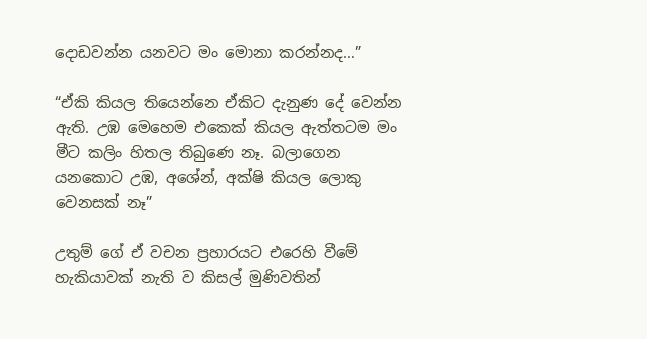දොඩවන්න යනවට මං මොනා කරන්නද…”

“ඒකි කියල තියෙන්නෙ ඒකිට දැනුණ දේ වෙන්න ඇති. උඹ මෙහෙම එකෙක් කියල ඇත්තටම මං මීට කලිං හිතල තිබුණෙ නෑ. බලාගෙන යනකොට උඹ, අශේන්, අක්ෂි කියල ලොකු වෙනසක් නෑ”

උතුම් ගේ ඒ වචන ප්‍රහාරයට එරෙහි වීමේ හැකියාවක් නැති ව කිසල් මුණිවතින්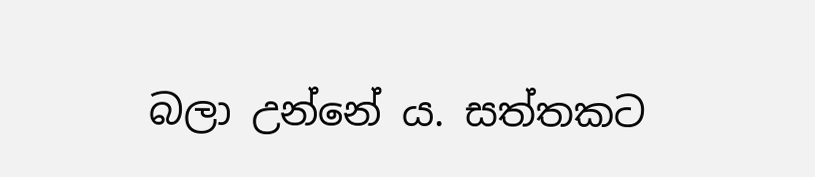බලා උන්නේ ය. සත්තකට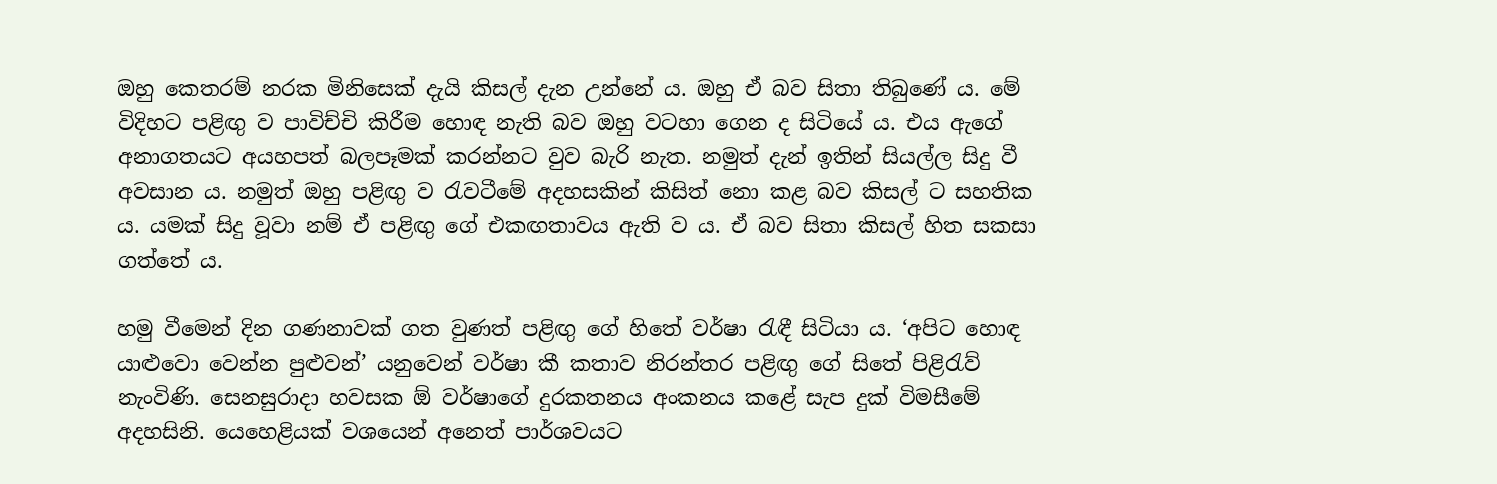ඔහු කෙතරම් නරක මිනිසෙක් දැයි කිසල් දැන උන්නේ ය. ඔහු ඒ බව සිතා තිබුණේ ය. මේ විදිහට පළිඟු ව පාවිච්චි කිරීම හොඳ නැති බව ඔහු වටහා ගෙන ද සිටියේ ය. එය ඇගේ අනාගතයට අයහපත් බලපෑමක් කරන්නට වුව බැරි නැත. නමුත් දැන් ඉතින් සියල්ල සිදු වී අවසාන ය. නමුත් ඔහු පළිඟු ව රැවටීමේ අදහසකින් කිසිත් නො කළ බව කිසල් ට සහතික ය. යමක් සිදු වූවා නම් ඒ පළිඟු ගේ එකඟතාවය ඇති ව ය. ඒ බව සිතා කිසල් හිත සකසා ගත්තේ ය.

හමු වීමෙන් දින ගණනාවක් ගත වුණත් පළිඟු ගේ හිතේ වර්ෂා රැඳී සිටියා ය. ‘අපිට හොඳ යාළුවො වෙන්න පුළුවන්’ යනුවෙන් වර්ෂා කී කතාව නිරන්තර පළිඟු ගේ සිතේ පිළිරැව් නැංවිණි. සෙනසුරාදා හවසක ඕ වර්ෂාගේ දුරකතනය අංකනය කළේ සැප දුක් විමසීමේ අදහසිනි. යෙහෙළියක් වශයෙන් අනෙත් පාර්ශවයට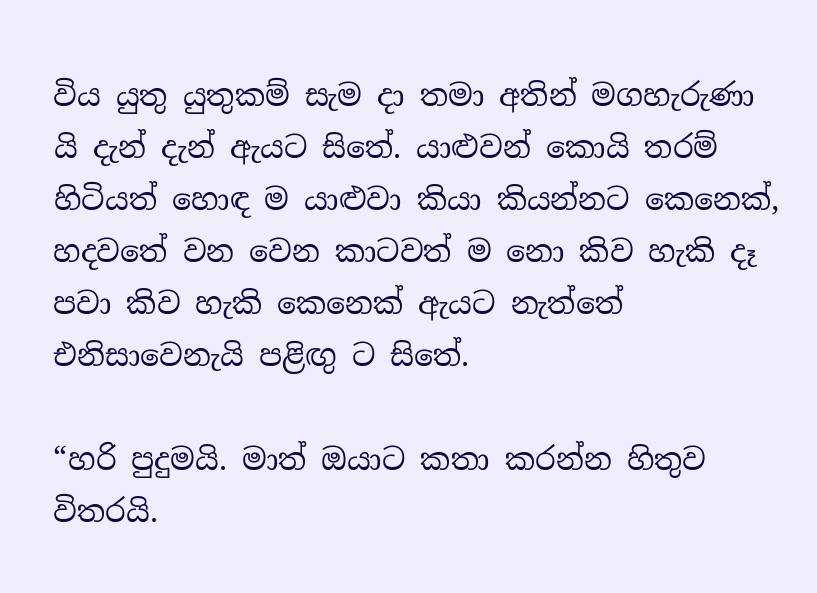විය යුතු යුතුකම් සැම දා තමා අතින් මගහැරුණා යි දැන් දැන් ඇයට සිතේ. යාළුවන් කොයි තරම් හිටියත් හොඳ ම යාළුවා කියා කියන්නට කෙනෙක්, හදවතේ වන වෙන කාටවත් ම නො කිව හැකි දෑ පවා කිව හැකි කෙනෙක් ඇයට නැත්තේ එනිසාවෙනැයි පළිඟු ට සිතේ.

“හරි පුදුමයි. මාත් ඔයාට කතා කරන්න හිතුව විතරයි.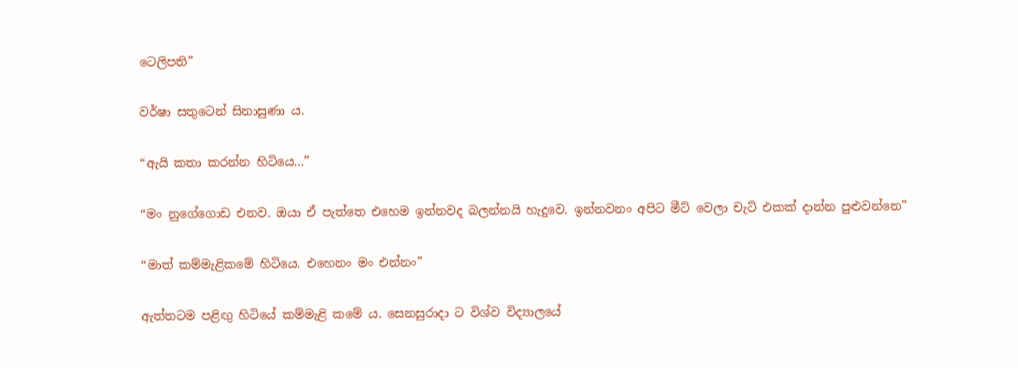ටෙලිපති”

වර්ෂා සතුටෙන් සිනාසුණා ය.

“ඇයි කතා කරන්න හිටියෙ…”

“මං නුගේගොඩ එනව. ඔයා ඒ පැත්තෙ එහෙම ඉන්නවද බලන්නයි හැදුවෙ. ඉන්නවනං අපිට මීට් වෙලා චැට් එකක් දාන්න පුළුවන්නෙ”

“මාත් කම්මැළිකමේ හිටියෙ. එහෙනං මං එන්නං”

ඇත්තටම පළිඟු හිටියේ කම්මැළි කමේ ය. සෙනසුරාදා ට විශ්ව විද්‍යාලයේ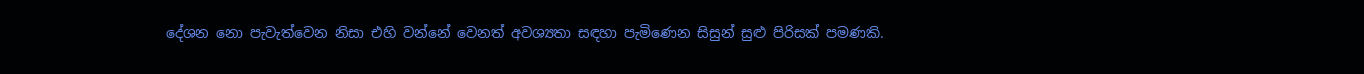දේශන නො පැවැත්වෙන නිසා එහි වන්නේ වෙනත් අවශ්‍යතා සඳහා පැමිණෙන සිසුන් සුළු පිරිසක් පමණකි.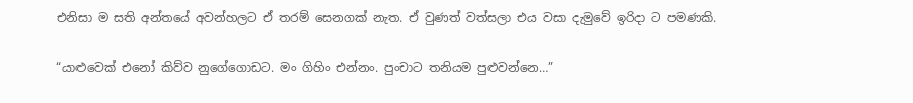එනිසා ම සති අන්තයේ අවන්හලට ඒ තරම් සෙනගක් නැත. ඒ වුණත් වත්සලා එය වසා දැමුවේ ඉරිදා ට පමණකි.

“යාළුවෙක් එනෝ කිව්ව නුගේගොඩට. මං ගිහිං එන්නං. පුංචාට තනියම පුළුවන්නෙ…”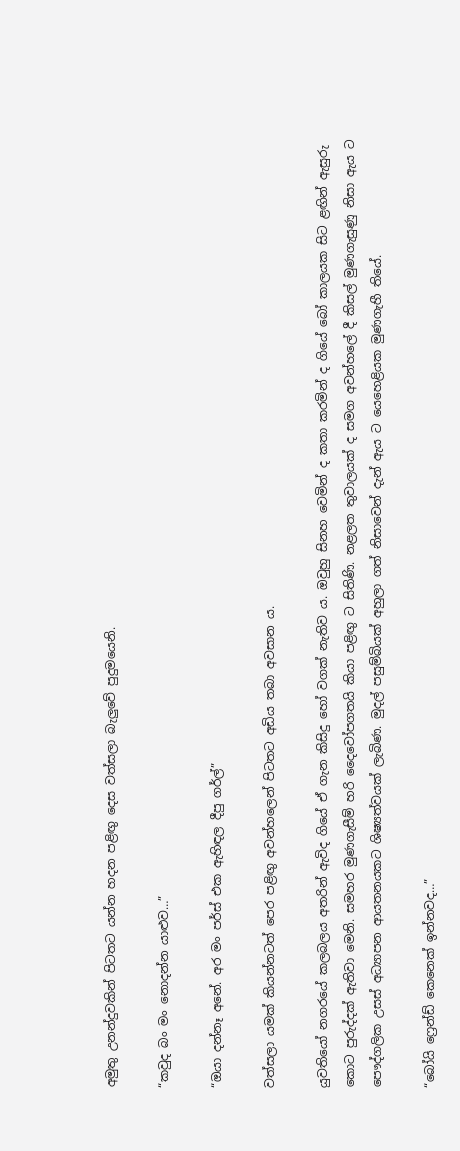අමුතු උනන්දුවකින් පිටතට යන්න හදන පළිඟු දෙස වත්සලා බැලුවේ පුදුමයෙනි.

“කවුද බං මං නොදන්න යාළුව…”

“ඔයා දන්නෑ අනේ. අර මං පර්ස් එක ඇහිඳල දීපු ගර්ල්”

වත්සලා යමක් කියන්නටත් පෙර පළිඟු අවන්හලෙන් පිටතට අඩිය තබා අවසාන ය.

යුවතියෝ නගරයේ කලබලය අතරින් ඇවිද ගියේ ඒ ගැන කිසිදු හෝ වගක් නැතිව ය. ඔවුහු සිනහ වෙමින් ද කතා කරමින් ද ගියේ බෝ කාලයක සිට ළඟින් ඇසුරු කොට පුරුද්දක් ඇතිවා මෙනි. සමහර මුණගැසීම් හරි දෛවෝපගතයි කියා පළිඟු ට සිතිණි. නළලත තුවාලයක් ද සමග අවන්හලේ දී කිසල් මුණගැසුණු නිසා ඇය ට පෞද්ගලික උසස් අධ්‍යාපන ආයතනයකට ශිෂ්‍යත්වයක් ලැබිණ. මුදල් පසුම්බියක් අහුලා ගත් නිසාවෙන් දැන් ඇය ට යෙහෙළියක මුණගැහී තියේ.

“බෝයි ෆ්‍රෙන්ඩ් කෙනෙක් ඉන්නවද…”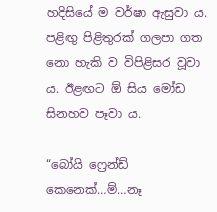හදිසියේ ම වර්ෂා ඇසුවා ය. පළිඟු පිළිතුරක් ගලපා ගත නො හැකි ව විපිළිසර වූවා ය. ඊළඟට ඕ සිය මෝඩ සිනහව පෑවා ය.

“බෝයි ෆ්‍රෙන්ඩ් කෙනෙක්…ම්…නෑ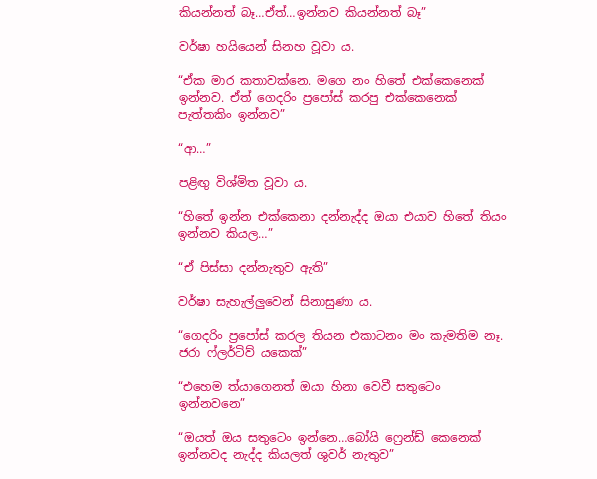කියන්නත් බෑ…ඒත්…ඉන්නව කියන්නත් බෑ”

වර්ෂා හයියෙන් සිනහ වූවා ය.

“ඒක මාර කතාවක්නෙ. මගෙ නං හිතේ එක්කෙනෙක් ඉන්නව. ඒත් ගෙදරිං ප්‍රපෝස් කරපු එක්කෙනෙක් පැත්තකිං ඉන්නව”

“ආ…”

පළිඟු විශ්මිත වූවා ය.

“හිතේ ඉන්න එක්කෙනා දන්නැද්ද ඔයා එයාව හිතේ තියං ඉන්නව කියල…”

“ඒ පිස්සා දන්නැතුව ඇති”

වර්ෂා සැහැල්ලුවෙන් සිනාසුණා ය.

“ගෙදරිං ප්‍රපෝස් කරල තියන එකාටනං මං කැමතිම නෑ. ජරා ෆ්ලර්ටිව් යකෙක්”

“එහෙම ත්යාගෙනත් ඔයා හිනා වෙවී සතුටෙං ඉන්නවනෙ”

“ඔයත් ඔය සතුටෙං ඉන්නෙ…බෝයි ෆ්‍රෙන්ඩ් කෙනෙක් ඉන්නවද නැද්ද කියලත් ශුවර් නැතුව”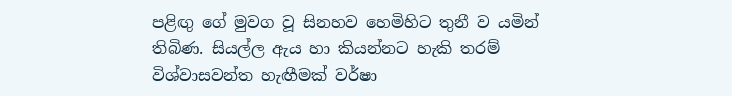පළිඟු ගේ මුවග වූ සිනහව හෙමිහිට තුනී ව යමින් තිබිණ. සියල්ල ඇය හා කියන්නට හැකි තරම් විශ්වාසවන්ත හැඟීමක් වර්ෂා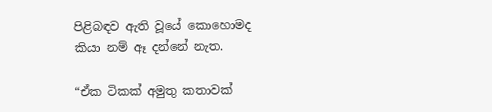පිළිබඳව ඇති වූයේ කොහොමද කියා නම් ඈ දන්නේ නැත.

“ඒක ටිකක් අමුතු කතාවක්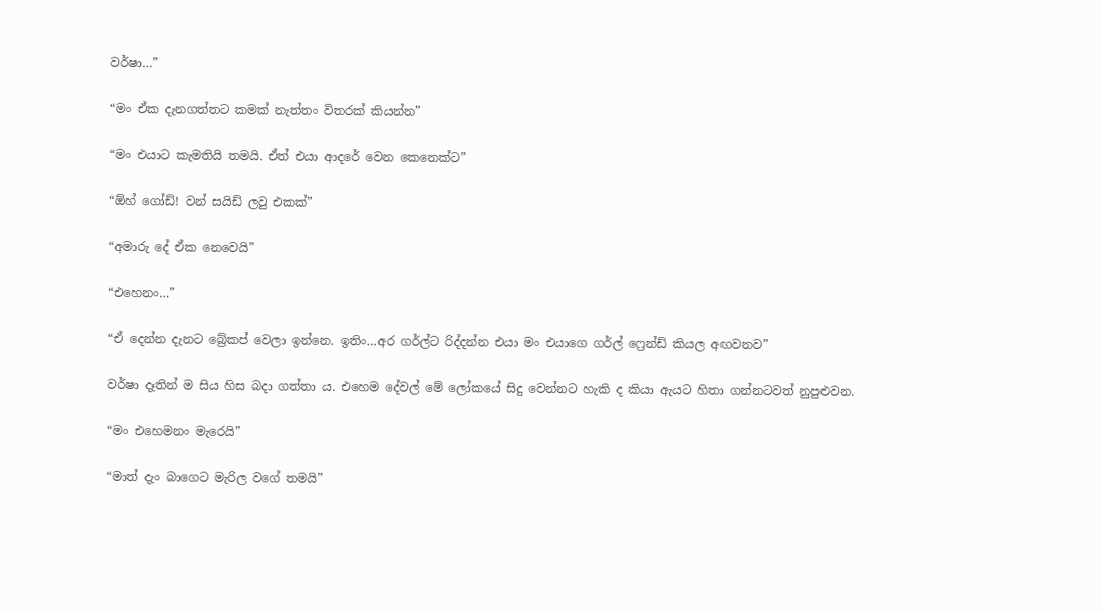වර්ෂා…”

“මං ඒක දැනගත්තට කමක් නැත්තං විතරක් කියන්න”

“මං එයාට කැමතියි තමයි. ඒත් එයා ආදරේ වෙන කෙනෙක්ට”

“ඕහ් ගෝඩ්! වන් සයිඩ් ලවු එකක්”

“අමාරු දේ ඒක නෙවෙයි”

“එහෙනං…”

“ඒ දෙන්න දැනට බ්‍රේකප් වෙලා ඉන්නෙ. ඉතිං…අර ගර්ල්ට රිද්දන්න එයා මං එයාගෙ ගර්ල් ෆ්‍රෙන්ඩ් කියල අඟවනව”

වර්ෂා දෑතින් ම සිය හිස බදා ගත්තා ය. එහෙම දේවල් මේ ලෝකයේ සිදු වෙන්නට හැකි ද කියා ඇයට හිතා ගන්නටවත් නුපුළුවන.

“මං එහෙමනං මැරෙයි”

“මාත් දැං බාගෙට මැරිල වගේ තමයි”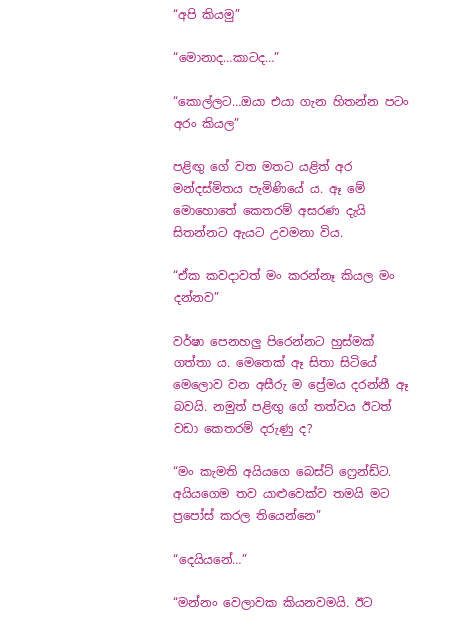“අපි කියමු”

“මොනාද…කාටද…”

“කොල්ලට…ඔයා එයා ගැන හිතන්න පටං අරං කියල”

පළිඟු ගේ වත මතට යළිත් අර මන්දස්මිතය පැමිණියේ ය. ඈ මේ මොහොතේ කෙතරම් අසරණ දැයි සිතන්නට ඇයට උවමනා විය.

“ඒක කවදාවත් මං කරන්නෑ කියල මං දන්නව”

වර්ෂා පෙනහලු පිරෙන්නට හුස්මක් ගත්තා ය. මෙතෙක් ඈ සිතා සිටියේ මෙලොව වන අසීරු ම ප්‍රේමය දරන්නී ඈ බවයි. නමුත් පළිඟු ගේ තත්වය ඊටත් වඩා කෙතරම් දරුණු ද?

“මං කැමති අයියගෙ බෙස්ට් ෆ්‍රෙන්ඩ්ට. අයියගෙම තව යාළුවෙක්ව තමයි මට ප්‍රපෝස් කරල තියෙන්නෙ”

“දෙයියනේ…”

“මන්නං වෙලාවක කියනවමයි. ඊට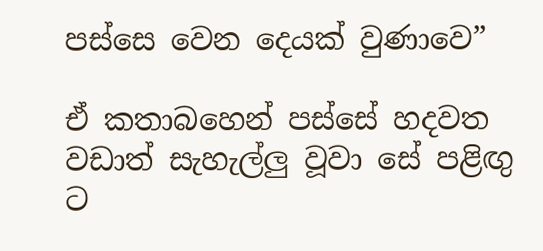පස්සෙ වෙන දෙයක් වුණාවෙ”

ඒ කතාබහෙන් පස්සේ හදවත වඩාත් සැහැල්ලු වූවා සේ පළිඟු ට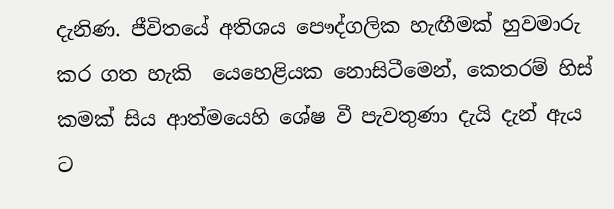දැනිණ. ජීවිතයේ අතිශය පෞද්ගලික හැඟීමක් හුවමාරු කර ගත හැකි  යෙහෙළියක නොසිටීමෙන්, කෙතරම් හිස් කමක් සිය ආත්මයෙහි ශේෂ වී පැවතුණා දැයි දැන් ඇය ට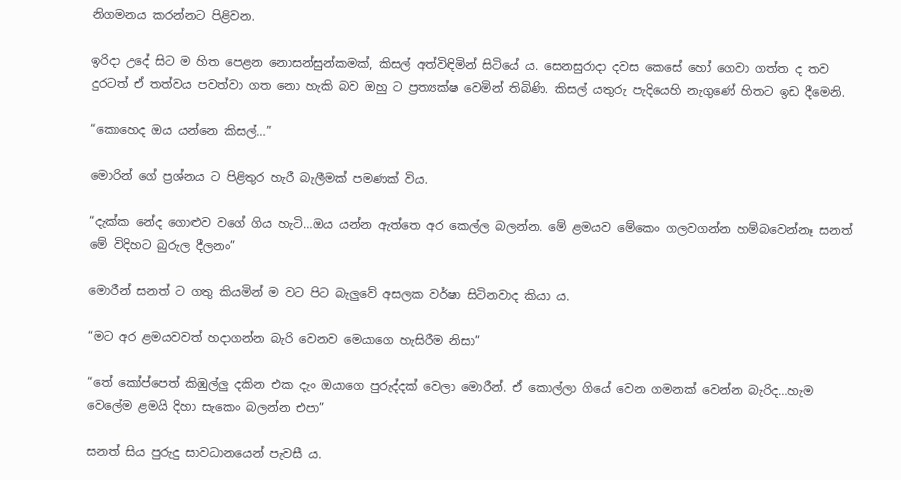නිගමනය කරන්නට පිළිවන.

ඉරිදා උදේ සිට ම හිත පෙළන නොසන්සුන්කමක්, කිසල් අත්විඳිමින් සිටියේ ය. සෙනසුරාදා දවස කෙසේ හෝ ගෙවා ගත්ත ද තව දුරටත් ඒ තත්වය පවත්වා ගත නො හැකි බව ඔහු ට ප්‍රත්‍යක්ෂ වෙමින් තිබිණි. කිසල් යතුරු පැදියෙහි නැගුණේ හිතට ඉඩ දීමෙනි.

“කොහෙද ඔය යන්නෙ කිසල්…”

මොරින් ගේ ප්‍රශ්නය ට පිළිතුර හැරී බැලීමක් පමණක් විය.

“දැක්ක නේද ගොළුව වගේ ගිය හැටි…ඔය යන්න ඇත්තෙ අර කෙල්ල බලන්න. මේ ළමයව මේකෙං ගලවගන්න හම්බවෙන්නෑ සනත් මේ විදිහට බුරුල දීලනං”

මොරීන් සනත් ට ගතු කියමින් ම වට පිට බැලුවේ අසලක වර්ෂා සිටිනවාද කියා ය.

“මට අර ළමයවවත් හදාගන්න බැරි වෙනව මෙයාගෙ හැසිරීම නිසා”

“තේ කෝප්පෙත් කිඹුල්ලු දකින එක දැං ඔයාගෙ පුරුද්දක් වෙලා මොරීන්. ඒ කොල්ලා ගියේ වෙන ගමනක් වෙන්න බැරිද…හැම වෙලේම ළමයි දිහා සැකෙං බලන්න එපා”

සනත් සිය පුරුදු සාවධානයෙන් පැවසී ය.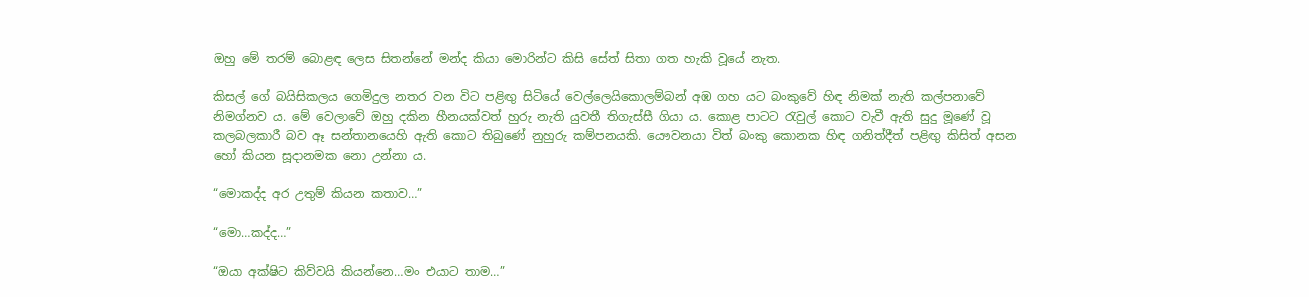ඔහු මේ තරම් බොළඳ ලෙස සිතන්නේ මන්ද කියා මොරින්ට කිසි සේත් සිතා ගත හැකි වූයේ නැත.

කිසල් ගේ බයිසිකලය ගෙමිදුල නතර වන විට පළිඟු සිටියේ වෙල්ලෙයිකොලම්බන් අඹ ගහ යට බංකුවේ හිඳ නිමක් නැති කල්පනාවේ නිමග්නව ය. මේ වෙලාවේ ඔහු දකින හීනයක්වත් හුරු නැති යුවතී තිගැස්සී ගියා ය. කොළ පාටට රැවුල් කොට වැවී ඇති සුදු මූණේ වූ කලබලකාරී බව ඈ සන්තානයෙහි ඇති කොට තිබුණේ නුහුරු කම්පනයකි. යෞවනයා විත් බංකු කොනක හිඳ ගනිත්දීත් පළිඟු කිසිත් අසන හෝ කියන සූදානමක නො උන්නා ය.

“මොකද්ද අර උතුම් කියන කතාව…”

“මො…කද්ද…”

“ඔයා අක්ෂිට කිව්වයි කියන්නෙ…මං එයාට තාම…”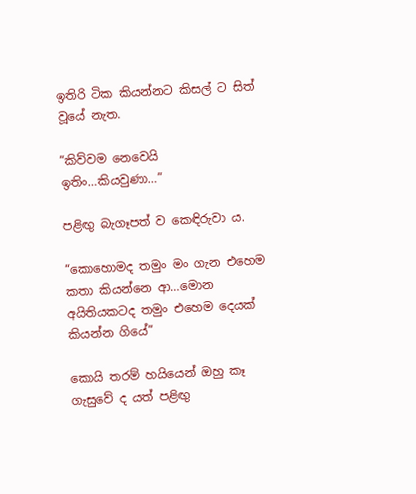ඉතිරි ටික කියන්නට කිසල් ට සිත් වූයේ නැත.

“කිව්වම නෙවෙයි ඉතිං…කියවුණා…”

පළිඟු බැගෑපත් ව කෙඳිරුවා ය.

“කොහොමද තමුං මං ගැන එහෙම කතා කියන්නෙ ආ…මොන අයිතියකටද තමුං එහෙම දෙයක් කියන්න ගියේ”

කොයි තරම් හයියෙන් ඔහු කෑ ගැසුවේ ද යත් පළිඟු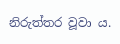නිරුත්තර වූවා ය.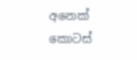අනෙක් කොටස්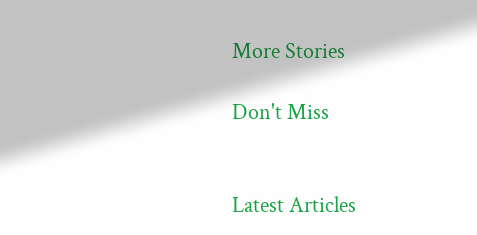More Stories

Don't Miss


Latest Articles